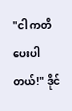"ငါ ကတိပေးပါတယ်!" ဒိုင်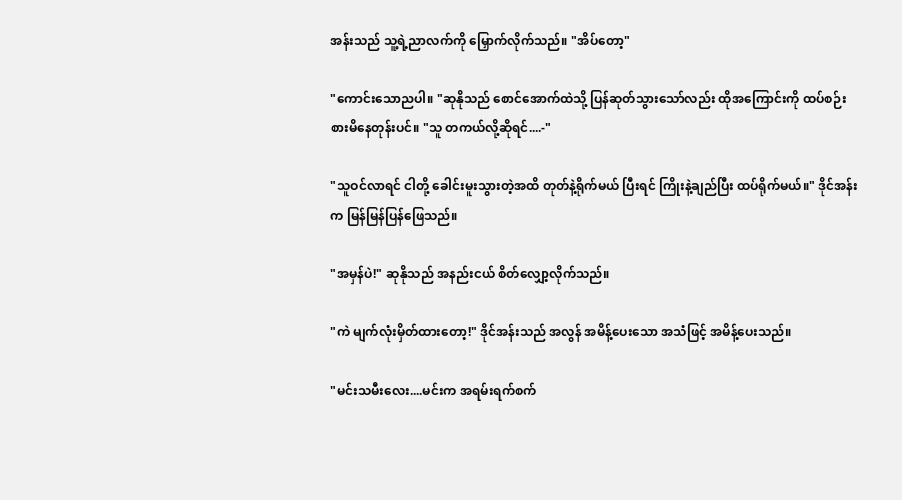အန်းသည် သူ့ရဲ့ညာလက်ကို မြှောက်လိုက်သည်။ "အိပ်တော့"

"ကောင်းသောညပါ။ "ဆုနိုသည် စောင်အောက်ထဲသို့ ပြန်ဆုတ်သွားသော်လည်း ထိုအကြောင်းကို ထပ်စဉ်းစားမိနေတုန်းပင်။ "သူ တကယ်လို့ဆိုရင်....-"

"သူဝင်လာရင် ငါတို့ ခေါင်းမူးသွားတဲ့အထိ တုတ်နဲ့ရိုက်မယ် ပြီးရင် ကြိုးနဲ့ချည်ပြီး ထပ်ရိုက်မယ်။" ဒိုင်အန်းက မြန်မြန်ပြန်ဖြေသည်။

"အမှန်ပဲ!" ဆုနိုသည် အနည်းငယ် စိတ်လျှော့လိုက်သည်။

"ကဲ မျက်လုံးမှိတ်ထားတော့!" ဒိုင်အန်းသည် အလွန် အမိန့်ပေးသော အသံဖြင့် အမိန့်ပေးသည်။

"မင်းသမီးလေး....မင်းက အရမ်းရက်စက်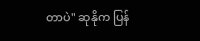တာပဲ" ဆုနိုက ပြန်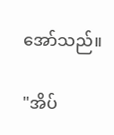အော်သည်။

"အိပ်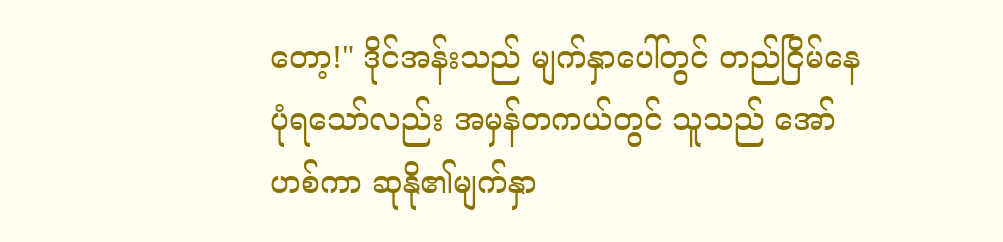တော့!" ဒိုင်အန်းသည် မျက်နှာပေါ်တွင် တည်ငြိမ်နေပုံရသော်လည်း အမှန်တကယ်တွင် သူသည် အော်ဟစ်ကာ ဆုနို၏မျက်နှာ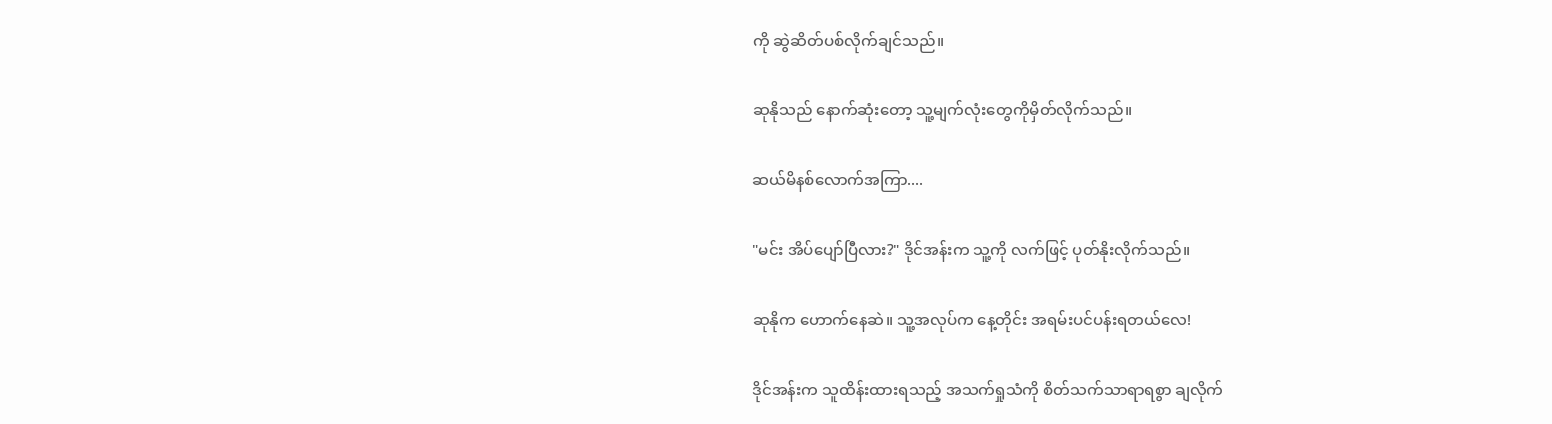ကို ဆွဲဆိတ်ပစ်လိုက်ချင်သည်။

ဆုနိုသည် နောက်ဆုံးတော့ သူ့မျက်လုံးတွေကိုမှိတ်လိုက်သည်။

ဆယ်မိနစ်လောက်အကြာ....

"မင်း အိပ်ပျော်ပြီလား?" ဒိုင်အန်းက သူ့ကို လက်ဖြင့် ပုတ်နိုးလိုက်သည်။

ဆုနိုက ဟောက်နေဆဲ။ သူ့အလုပ်က နေ့တိုင်း အရမ်းပင်ပန်းရတယ်လေ!

ဒိုင်အန်းက သူထိန်းထားရသည့် အသက်ရှုသံကို စိတ်သက်သာရာရစွာ ချလိုက်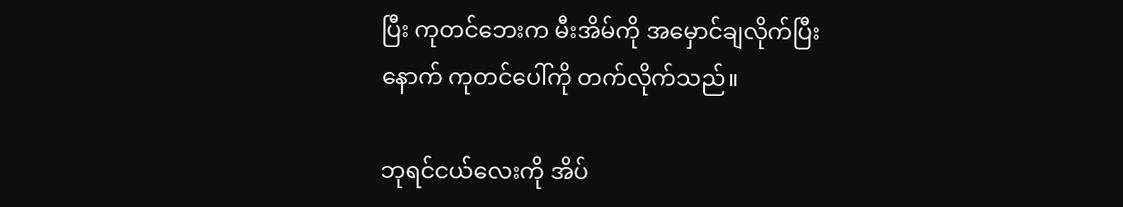ပြီး ကုတင်ဘေးက မီးအိမ်ကို အမှောင်ချလိုက်ပြီးနောက် ကုတင်ပေါ်ကို တက်လိုက်သည်။

ဘုရင်ငယ်လေးကို အိပ်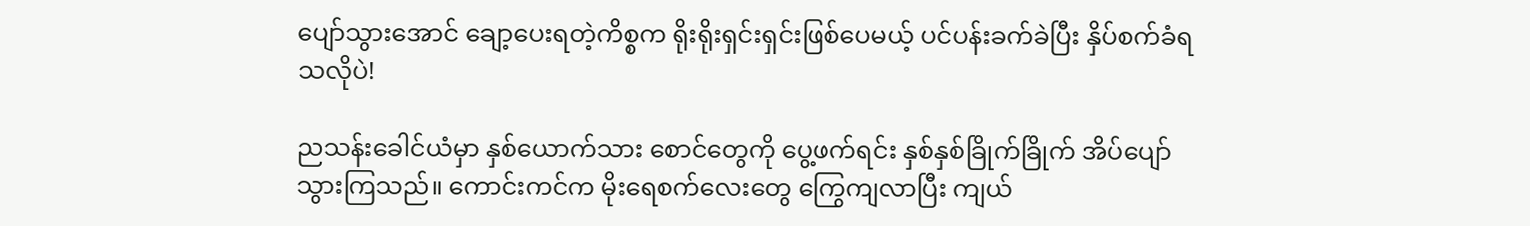ပျော်သွားအောင် ချော့ပေးရတဲ့ကိစ္စက ရိုးရိုးရှင်းရှင်းဖြစ်ပေမယ့် ပင်ပန်းခက်ခဲပြီး နှိပ်စက်ခံရသလိုပဲ!

ညသန်းခေါင်ယံမှာ နှစ်ယောက်သား စောင်တွေကို ပွေ့ဖက်ရင်း နှစ်နှစ်ခြိုက်ခြိုက် အိပ်ပျော်သွားကြသည်။ ကောင်းကင်က မိုးရေစက်လေးတွေ ကြွေကျလာပြီး ကျယ်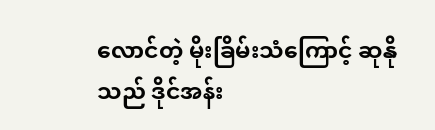လောင်တဲ့ မိုးခြိမ်းသံကြောင့် ဆုနိုသည် ဒိုင်အန်း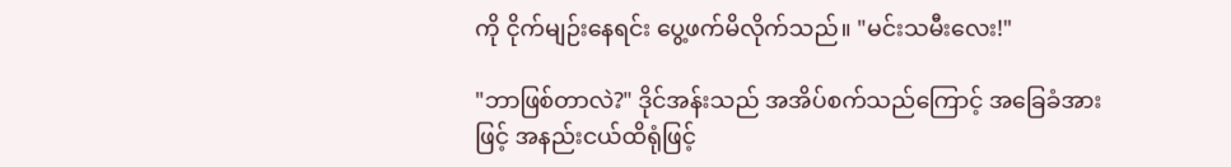ကို ငိုက်မျဉ်းနေရင်း ပွေ့ဖက်မိလိုက်သည်။ "မင်းသမီးလေး!"

"ဘာဖြစ်တာလဲ?" ဒိုင်အန်းသည် အအိပ်စက်သည်ကြောင့် အခြေခံအားဖြင့် အနည်းငယ်ထိရုံဖြင့်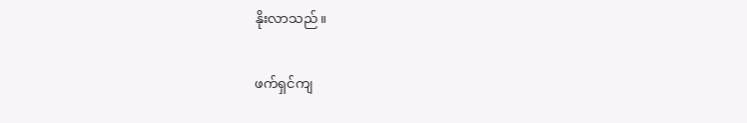နိုးလာသည်။

ဖက်ရှင်ကျ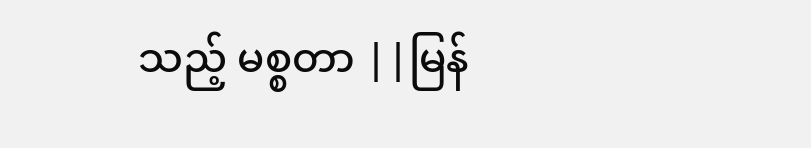သည့် မစ္စတာ ||မြန်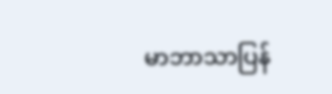မာဘာသာပြန်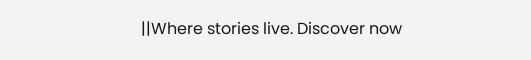||Where stories live. Discover now